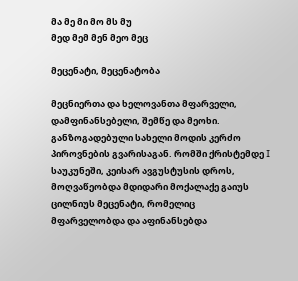მა მე მი მო მს მუ
მედ მემ მენ მეო მეც

მეცენატი, მეცენატობა

მეცნიერთა და ხელოვანთა მფარველი, დამფინანსებელი, შემწე და მეოხი. განზოგადებული სახელი მოდის კერძო პიროვნების გვარისაგან. რომში ქრისტემდე I საუკუნეში, კეისარ ავგუსტუსის დროს, მოღვაწეობდა მდიდარი მოქალაქე გაიუს ცილნიუს მეცენატი, რომელიც მფარველობდა და აფინანსებდა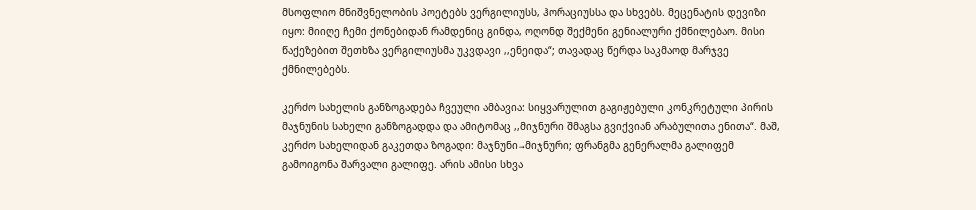მსოფლიო მნიშვნელობის პოეტებს ვერგილიუსს, ჰორაციუსსა და სხვებს. მეცენატის დევიზი იყო: მიიღე ჩემი ქონებიდან რამდენიც გინდა, ოღონდ შექმენი გენიალური ქმნილებაო. მისი წაქეზებით შეთხზა ვერგილიუსმა უკვდავი ,,ენეიდა“; თავადაც წერდა საკმაოდ მარჯვე ქმნილებებს.

კერძო სახელის განზოგადება ჩვეული ამბავია: სიყვარულით გაგიჟებული კონკრეტული პირის მაჯნუნის სახელი განზოგადდა და ამიტომაც ,,მიჯნური შმაგსა გვიქვიან არაბულითა ენითა“. მაშ, კერძო სახელიდან გაკეთდა ზოგადი: მაჯნუნი→მიჯნური; ფრანგმა გენერალმა გალიფემ გამოიგონა შარვალი გალიფე. არის ამისი სხვა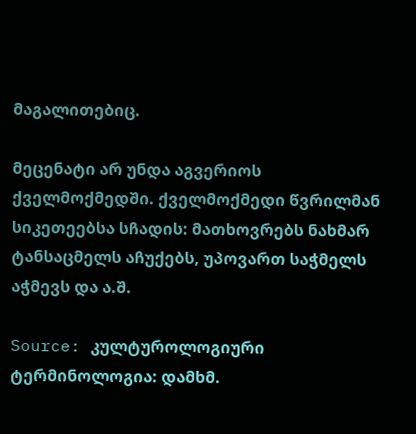მაგალითებიც.

მეცენატი არ უნდა აგვერიოს ქველმოქმედში. ქველმოქმედი წვრილმან სიკეთეებსა სჩადის: მათხოვრებს ნახმარ ტანსაცმელს აჩუქებს, უპოვართ საჭმელს აჭმევს და ა.შ.

Source: კულტუროლოგიური ტერმინოლოგია: დამხმ.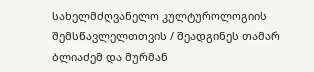სახელმძღვანელო კულტუროლოგიის შემსწავლელთთვის / შეადგინეს თამარ ბლიაძემ და მურმან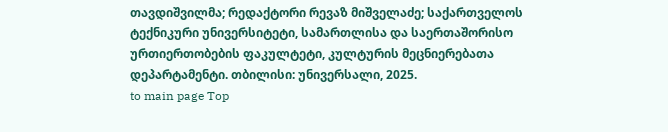თავდიშვილმა; რედაქტორი რევაზ მიშველაძე; საქართველოს ტექნიკური უნივერსიტეტი, სამართლისა და საერთაშორისო ურთიერთობების ფაკულტეტი, კულტურის მეცნიერებათა დეპარტამენტი. თბილისი: უნივერსალი, 2025.
to main page Top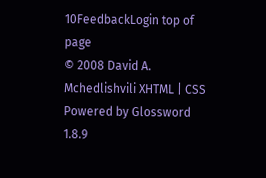10FeedbackLogin top of page
© 2008 David A. Mchedlishvili XHTML | CSS Powered by Glossword 1.8.9